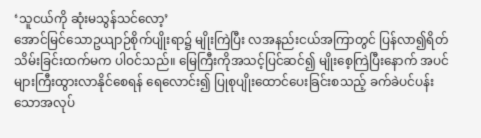‘သူငယ်ကို ဆုံးမသွန်သင်လော့’
အောင်မြင်သောဥယျာဉ်စိုက်ပျိုးရာ၌ မျိုးကြဲပြီး လအနည်းငယ်အကြာတွင် ပြန်လာ၍ရိတ်သိမ်းခြင်းထက်မက ပါဝင်သည်။ မြေကြီးကိုအသင့်ပြင်ဆင်၍ မျိုးစေ့ကြဲပြီးနောက် အပင်များကြီးထွားလာနိုင်စေရန် ရေလောင်း၍ ပြုစုပျိုးထောင်ပေးခြင်းစသည့် ခက်ခဲပင်ပန်းသောအလုပ်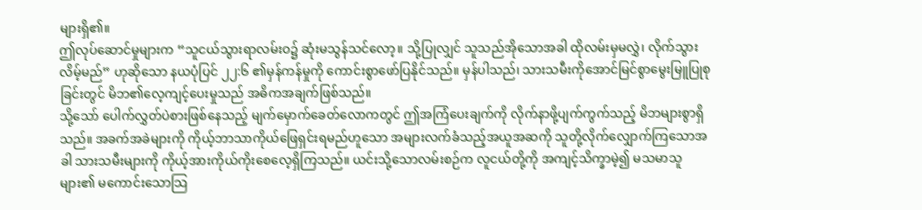များရှိ၏။
ဤလုပ်ဆောင်မှုများက “သူငယ်သွားရာလမ်းဝ၌ ဆုံးမသွန်သင်လော့။ သို့ပြုလျှင် သူသည်အိုသောအခါ ထိုလမ်းမှမလွှဲ၊ လိုက်သွားလိမ့်မည်” ဟုဆိုသော နယပုံပြင် ၂၂:၆ ၏မှန်ကန်မှုကို ကောင်းစွာဖော်ပြနိုင်သည်။ မှန်ပါသည်၊ သားသမီးကိုအောင်မြင်စွာမွေးမြူပြုစုခြင်းတွင် မိဘ၏လေ့ကျင့်ပေးမှုသည် အဓိကအချက်ဖြစ်သည်။
သို့သော် ပေါက်လွှတ်ပဲစားဖြစ်နေသည့် မျက်မှောက်ခေတ်လောကတွင် ဤအကြံပေးချက်ကို လိုက်နာဖို့ပျက်ကွက်သည့် မိဘများစွာရှိသည်။ အခက်အခဲများကို ကိုယ့်ဘာသာကိုယ်ဖြေရှင်းရမည်ဟူသော အများလက်ခံသည့်အယူအဆကို သူတို့လိုက်လျှောက်ကြသောအခါ သားသမီးများကို ကိုယ့်အားကိုယ်ကိုးစေလေ့ရှိကြသည်။ ယင်းသို့သောလမ်းစဉ်က လူငယ်တို့ကို အကျင့်သိက္ခာမဲ့၍ မသမာသူများ၏ မကောင်းသောသြ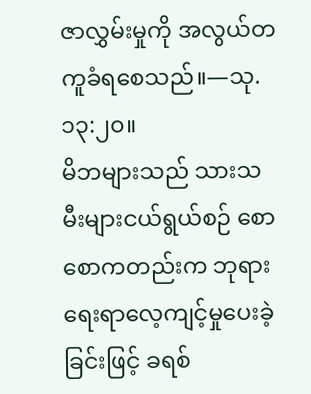ဇာလွှမ်းမှုကို အလွယ်တကူခံရစေသည်။—သု. ၁၃:၂၀။
မိဘများသည် သားသမီးများငယ်ရွယ်စဉ် စောစောကတည်းက ဘုရားရေးရာလေ့ကျင့်မှုပေးခဲ့ခြင်းဖြင့် ခရစ်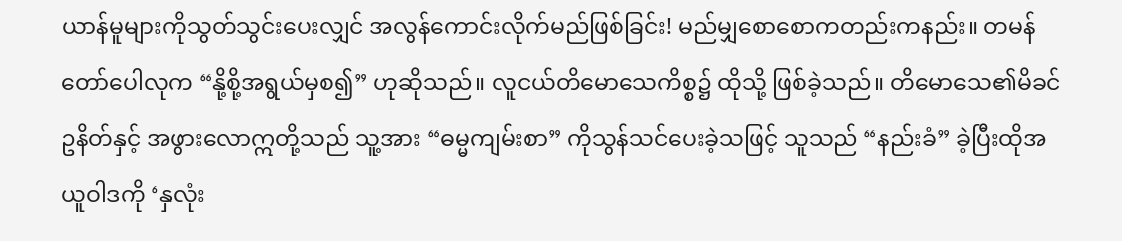ယာန်မူများကိုသွတ်သွင်းပေးလျှင် အလွန်ကောင်းလိုက်မည်ဖြစ်ခြင်း! မည်မျှစောစောကတည်းကနည်း။ တမန်တော်ပေါလုက “နို့စို့အရွယ်မှစ၍” ဟုဆိုသည်။ လူငယ်တိမောသေကိစ္စ၌ ထိုသို့ ဖြစ်ခဲ့သည်။ တိမောသေ၏မိခင်ဥနိတ်နှင့် အဖွားလောဣတို့သည် သူ့အား “ဓမ္မကျမ်းစာ” ကိုသွန်သင်ပေးခဲ့သဖြင့် သူသည် “နည်းခံ” ခဲ့ပြီးထိုအယူဝါဒကို ‘နှလုံး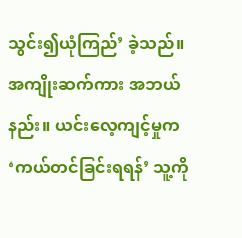သွင်း၍ယုံကြည်’ ခဲ့သည်။ အကျိုးဆက်ကား အဘယ်နည်း။ ယင်းလေ့ကျင့်မှုက ‘ကယ်တင်ခြင်းရရန်’ သူ့ကို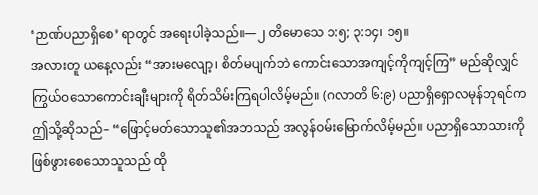‘ဉာဏ်ပညာရှိစေ’ ရာတွင် အရေးပါခဲ့သည်။—၂ တိမောသေ ၁:၅; ၃:၁၄၊ ၁၅။
အလားတူ ယနေ့လည်း “အားမလျော့၊ စိတ်မပျက်ဘဲ ကောင်းသောအကျင့်ကိုကျင့်ကြ” မည်ဆိုလျှင် ကြွယ်ဝသောကောင်းချီးများကို ရိတ်သိမ်းကြရပါလိမ့်မည်။ (ဂလာတိ ၆:၉) ပညာရှိရှောလမုန်ဘုရင်က ဤသို့ဆိုသည်– “ဖြောင့်မတ်သောသူ၏အဘသည် အလွန်ဝမ်းမြောက်လိမ့်မည်။ ပညာရှိသောသားကို ဖြစ်ဖွားစေသောသူသည် ထို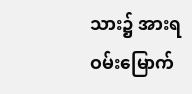သား၌ အားရဝမ်းမြောက်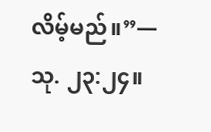လိမ့်မည်။”—သု. ၂၃:၂၄။